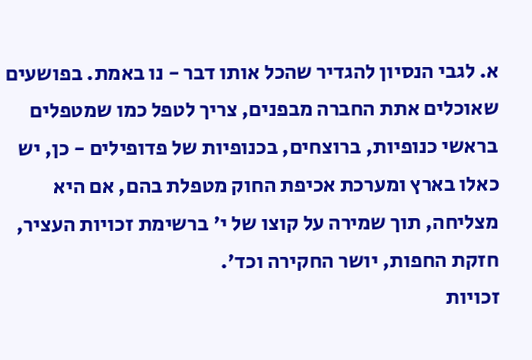א. לגבי הנסיון להגדיר שהכל אותו דבר - נו באמת. בפושעים שאוכלים אתת החברה מבפנים, צריך לטפל כמו שמטפלים בראשי כנופיות, ברוצחים, בכנופיות של פדופילים - כן, יש כאלו בארץ ומערכת אכיפת החוק מטפלת בהם, אם היא מצליחה, תוך שמירה על קוצו של י' ברשימת זכויות העציר, חזקת החפות, יושר החקירה וכד'.
זכויות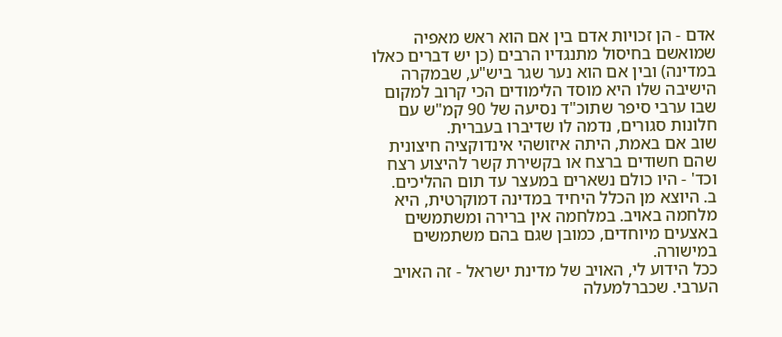אדם - הן זכויות אדם בין אם הוא ראש מאפיה שמואשם בחיסול מתנגדיו הרבים (כן יש דברים כאלו במדינה) ובין אם הוא נער שגר ביש"ע, שבמקרה הישיבה שלו היא מוסד הלימודים הכי קרוב למקום שבו ערבי סיפר שתוכ"ד נסיעה של 90 קמ"ש עם חלונות סגורים, נדמה לו שדיברו בעברית.
שוב אם באמת, היתה איזושהי אינדוקציה חיצונית שהם חשודים ברצח או בקשירת קשר להיצוע רצח וכד' - היו כולם נשארים במעצר עד תום ההליכים.
ב. היוצא מן הכלל היחיד במדינה דמוקרטית, היא מלחמה באויב. במלחמה אין ברירה ומשתמשים באצעים מיוחדים, כמובן שגם בהם משתמשים במישורה.
ככל הידוע לי, האויב של מדינת ישראל - זה האויב הערבי. שכברלמעלה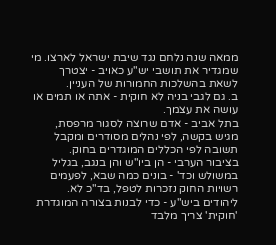ממאה שנה נלחם נגד שיבת ישראל לארצו. מי שמגדיר את תושבי יש"ע כאויב - יצטרך לשאת בהשלכות החמורות של העניין.
ב. גם לגבי בניה לא חוקית - אתה או תמים או עושה את עצמך.
בתל אביב - אדם שרוצה לסגור מרפסת, מגיש בקשה, לפי נהלים מסודרים ומקבל תשובה לפי הכללים המוגדרים בחוק.
בציבור הערבי - הן ביו"ש והן בנגב, בגליל במשולש וכד' - בונים כמה שבא, לפעמים רשויות החוק נזכרות לטפל, בד"כ לא.
ליהודים ביש"ע - כדי לבנות בצורה המוגדרת 'חוקית' צריך מלבד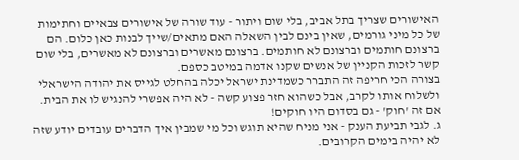האישורים שצריך בתל אביב, בלי שום ויתור - עוד שורה של אישורים צבאיים וחתימות של כל מיני גורמים, שאין בינם לבין השאלה האם מתאים/שייך לבנות כאן כלום. הם ברצונם חותמים וברצונם לא חותמים. ברצונם מאשרים וברצונם לא מאשרים, בלי שום קשר לזכות הקניין של אנשים שקנו אדמה במיטב כספם.
בצורה הכי חריפה זה התברר כשמדינת ישראל יכלה בהחלט לגייס את יהודה הישראלי ולשלוח אותו לקרב, אבל כשהוא חזר פצוע קשה - לא היה אפשרי להנגיש לו את הבית. אם זה 'חוק' - גם בסדום היו חוקים!
ג. לגבי תביעת הענק - אני מניח שהיא תוגש וכל מי שמבין איך הדברים עובדים יודע שזה לא יהיה בימים הקרובים.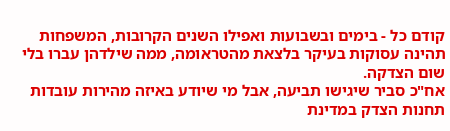קודם כל - בימים ובשבועות ואפילו השנים הקרובות, המשפחות תהינה עסוקות בעיקר בלצאת מהטראומה, ממה שילדהן עברו בלי שום הצדקה.
אח"כ סביר שיגישו תביעה, אבל מי שיודע באיזה מהירות עובדות תחנות הצדק במדינת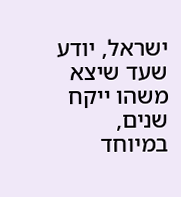ישראל, יודע שעד שיצא משהו ייקח שנים, במיוחד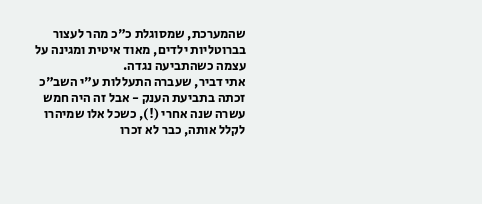שהמערכת, שמסוגלת כ"כ מהר לעצור בברוטליות ילדים, מאוד איטית ומגינה על עצמה כשהתביעה נגדה.
אתי דביר, שעברה התעללות ע"י השב"כ זכתה בתביעת הענק - אבל זה היה חמש עשרה שנה אחרי (!), כשכל אלו שמיהרו לקלל אותה, כבר לא זכרו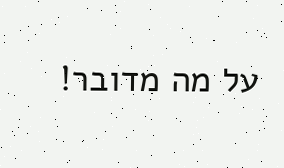על מה מדובר!